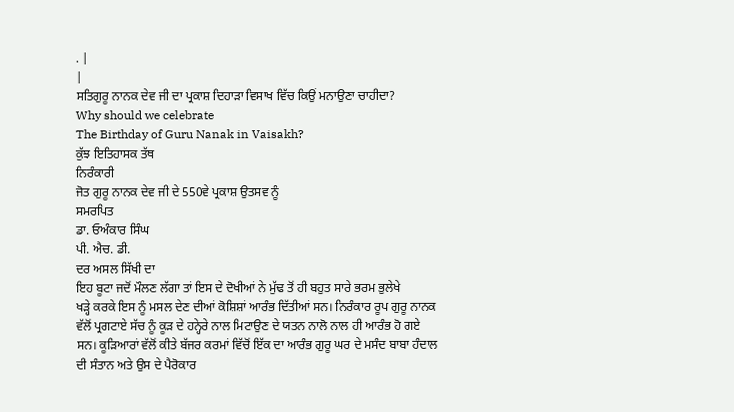. |
|
ਸਤਿਗੁਰੂ ਨਾਨਕ ਦੇਵ ਜੀ ਦਾ ਪ੍ਰਕਾਸ਼ ਦਿਹਾੜਾ ਵਿਸਾਖ ਵਿੱਚ ਕਿਉਂ ਮਨਾਉਣਾ ਚਾਹੀਦਾ?
Why should we celebrate
The Birthday of Guru Nanak in Vaisakh?
ਕੁੱਝ ਇਤਿਹਾਸਕ ਤੱਥ
ਨਿਰੰਕਾਰੀ
ਜੋਤ ਗੁਰੂ ਨਾਨਕ ਦੇਵ ਜੀ ਦੇ 550ਵੇ ਪ੍ਰਕਾਸ਼ ਉਤਸਵ ਨੂੰ
ਸਮਰਪਿਤ
ਡਾ. ਓਅੰਕਾਰ ਸਿੰਘ
ਪੀ. ਐਚ. ਡੀ.
ਦਰ ਅਸਲ ਸਿੱਖੀ ਦਾ
ਇਹ ਬੂਟਾ ਜਦੋਂ ਮੌਲਣ ਲੱਗਾ ਤਾਂ ਇਸ ਦੇ ਦੋਖੀਆਂ ਨੇ ਮੁੱਢ ਤੋਂ ਹੀ ਬਹੁਤ ਸਾਰੇ ਭਰਮ ਭੁਲੇਖੇ
ਖੜ੍ਹੇ ਕਰਕੇ ਇਸ ਨੂੰ ਮਸਲ ਦੇਣ ਦੀਆਂ ਕੋਸ਼ਿਸ਼ਾਂ ਆਰੰਭ ਦਿੱਤੀਆਂ ਸਨ। ਨਿਰੰਕਾਰ ਰੂਪ ਗੁਰੂ ਨਾਨਕ
ਵੱਲੋਂ ਪ੍ਰਗਟਾਏ ਸੱਚ ਨੂੰ ਕੂੜ ਦੇ ਹਨ੍ਹੇਰੇ ਨਾਲ ਮਿਟਾਉਣ ਦੇ ਯਤਨ ਨਾਲੋ ਨਾਲ ਹੀ ਆਰੰਭ ਹੋ ਗਏ
ਸਨ। ਕੂੜਿਆਰਾਂ ਵੱਲੋਂ ਕੀਤੇ ਬੱਜਰ ਕਰਮਾਂ ਵਿੱਚੋਂ ਇੱਕ ਦਾ ਆਰੰਭ ਗੁਰੂ ਘਰ ਦੇ ਮਸੰਦ ਬਾਬਾ ਹੰਦਾਲ
ਦੀ ਸੰਤਾਨ ਅਤੇ ਉਸ ਦੇ ਪੈਰੋਕਾਰ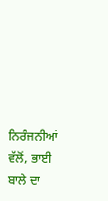ਨਿਰੰਜਨੀਆਂ ਵੱਲੋਂ, ਭਾਈ ਬਾਲੇ ਦਾ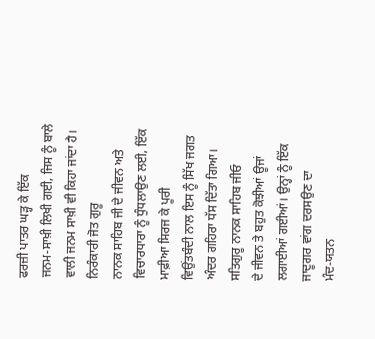ਫਰਜ਼ੀ ਪਾਤਰ ਘੜ੍ਹ ਕੇ ਇੱਕ
ਜਨਮ-ਸਾਖ਼ੀ ਲਿਖੀ ਗਈ, ਜਿਸ ਨੂੰ ਬਾਲੇ ਵਾਲੀ ਜਨਮ ਸਾਖ਼ੀ ਵੀ ਕਿਹਾ ਜਾਂਦਾ ਹੈ। ਨਿਰੰਕਾਰੀ ਜੋਤ ਗੁਰੂ
ਨਾਨਕ ਸਾਹਿਬ ਜੀ ਦੇ ਜੀਵਨ ਅਤੇ ਵਿਚਾਰਧਾਰਾ ਨੂੰ ਧੁੰਧਲਾਉਣ ਲਈ, ਇੱਕ ਮਾਫ਼ੀਆ ਸਿਰਜ ਕੇ ਪੂਰੀ
ਵਿਉਂਤਬੰਦੀ ਨਾਲ ਇਸ ਨੂੰ ਸਿੱਖ ਜਗਤ ਅੰਦਰ ਗਹਿਰਾ ਧੱਸ ਦਿੱਤਾ ਗਿਆ। ਸਤਿਗੁਰੂ ਨਾਨਕ ਸਾਹਿਬ ਜੀਓ
ਦੇ ਜੀਵਨ ਤੇ ਬਹੁਤ ਕੋਝੀਆਂ ਊਜਾਂ ਲਗਾਈਆਂ ਗਈਆਂ। ਉਨ੍ਹਾਂ ਨੂੰ ਇੱਕ ਜਾਦੂਗਰ ਵਾਂਗ ਦਰਸਉਣ ਦਾ
ਮੰਦ-ਯਤਨ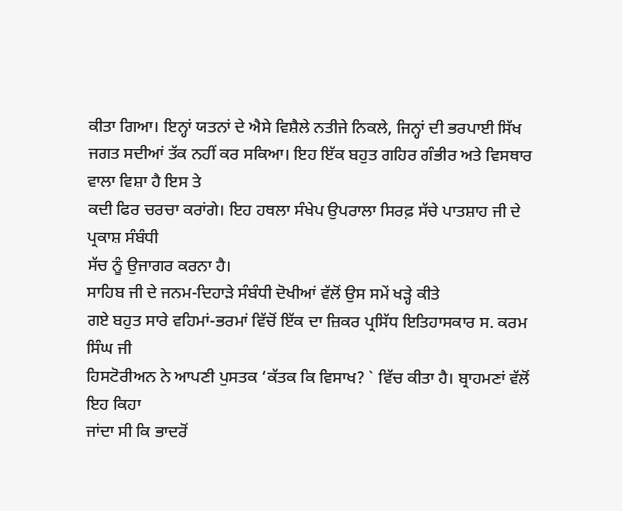ਕੀਤਾ ਗਿਆ। ਇਨ੍ਹਾਂ ਯਤਨਾਂ ਦੇ ਐਸੇ ਵਿਸ਼ੈਲੇ ਨਤੀਜੇ ਨਿਕਲੇ, ਜਿਨ੍ਹਾਂ ਦੀ ਭਰਪਾਈ ਸਿੱਖ
ਜਗਤ ਸਦੀਆਂ ਤੱਕ ਨਹੀਂ ਕਰ ਸਕਿਆ। ਇਹ ਇੱਕ ਬਹੁਤ ਗਹਿਰ ਗੰਭੀਰ ਅਤੇ ਵਿਸਥਾਰ ਵਾਲਾ ਵਿਸ਼ਾ ਹੈ ਇਸ ਤੇ
ਕਦੀ ਫਿਰ ਚਰਚਾ ਕਰਾਂਗੇ। ਇਹ ਹਥਲਾ ਸੰਖੇਪ ਉਪਰਾਲਾ ਸਿਰਫ਼ ਸੱਚੇ ਪਾਤਸ਼ਾਹ ਜੀ ਦੇ ਪ੍ਰਕਾਸ਼ ਸੰਬੰਧੀ
ਸੱਚ ਨੂੰ ਉਜਾਗਰ ਕਰਨਾ ਹੈ।
ਸਾਹਿਬ ਜੀ ਦੇ ਜਨਮ-ਦਿਹਾੜੇ ਸੰਬੰਧੀ ਦੋਖੀਆਂ ਵੱਲੋਂ ਉਸ ਸਮੇਂ ਖੜ੍ਹੇ ਕੀਤੇ
ਗਏ ਬਹੁਤ ਸਾਰੇ ਵਹਿਮਾਂ-ਭਰਮਾਂ ਵਿੱਚੋਂ ਇੱਕ ਦਾ ਜ਼ਿਕਰ ਪ੍ਰਸਿੱਧ ਇਤਿਹਾਸਕਾਰ ਸ. ਕਰਮ ਸਿੰਘ ਜੀ
ਹਿਸਟੋਰੀਅਨ ਨੇ ਆਪਣੀ ਪੁਸਤਕ ‘ਕੱਤਕ ਕਿ ਵਿਸਾਖ? ` ਵਿੱਚ ਕੀਤਾ ਹੈ। ਬ੍ਰਾਹਮਣਾਂ ਵੱਲੋਂ ਇਹ ਕਿਹਾ
ਜਾਂਦਾ ਸੀ ਕਿ ਭਾਦਰੋਂ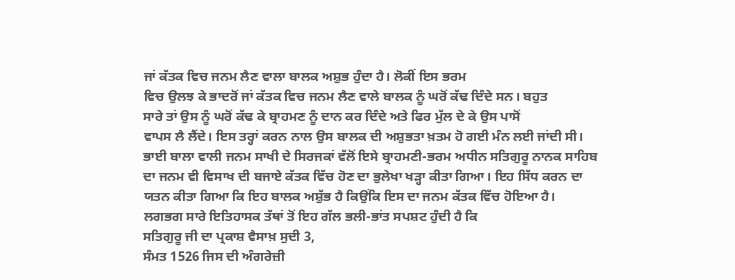ਜਾਂ ਕੱਤਕ ਵਿਚ ਜਨਮ ਲੈਣ ਵਾਲਾ ਬਾਲਕ ਅਸ਼ੁਭ ਹੁੰਦਾ ਹੈ। ਲੋਕੀਂ ਇਸ ਭਰਮ
ਵਿਚ ਉਲਝ ਕੇ ਭਾਦਰੋਂ ਜਾਂ ਕੱਤਕ ਵਿਚ ਜਨਮ ਲੈਣ ਵਾਲੇ ਬਾਲਕ ਨੂੰ ਘਰੋਂ ਕੱਢ ਦਿੰਦੇ ਸਨ। ਬਹੁਤ
ਸਾਰੇ ਤਾਂ ਉਸ ਨੂੰ ਘਰੋਂ ਕੱਢ ਕੇ ਬ੍ਰਾਹਮਣ ਨੂੰ ਦਾਨ ਕਰ ਦਿੰਦੇ ਅਤੇ ਫਿਰ ਮੁੱਲ ਦੇ ਕੇ ਉਸ ਪਾਸੋਂ
ਵਾਪਸ ਲੈ ਲੈਂਦੇ। ਇਸ ਤਰ੍ਹਾਂ ਕਰਨ ਨਾਲ ਉਸ ਬਾਲਕ ਦੀ ਅਸ਼ੁਭਤਾ ਖ਼ਤਮ ਹੋ ਗਈ ਮੰਨ ਲਈ ਜਾਂਦੀ ਸੀ।
ਭਾਈ ਬਾਲਾ ਵਾਲੀ ਜਨਮ ਸਾਖੀ ਦੇ ਸਿਰਜਕਾਂ ਵੱਲੋਂ ਇਸੇ ਬ੍ਰਾਹਮਣੀ-ਭਰਮ ਅਧੀਨ ਸਤਿਗੁਰੂ ਨਾਨਕ ਸਾਹਿਬ
ਦਾ ਜਨਮ ਵੀ ਵਿਸਾਖ ਦੀ ਬਜਾਏ ਕੱਤਕ ਵਿੱਚ ਹੋਣ ਦਾ ਭੁਲੇਖਾ ਖੜ੍ਹਾ ਕੀਤਾ ਗਿਆ। ਇਹ ਸਿੱਧ ਕਰਨ ਦਾ
ਯਤਨ ਕੀਤਾ ਗਿਆ ਕਿ ਇਹ ਬਾਲਕ ਅਸ਼ੁੱਭ ਹੈ ਕਿਉਂਕਿ ਇਸ ਦਾ ਜਨਮ ਕੱਤਕ ਵਿੱਚ ਹੋਇਆ ਹੈ।
ਲਗਭਗ ਸਾਰੇ ਇਤਿਹਾਸਕ ਤੱਥਾਂ ਤੋਂ ਇਹ ਗੱਲ ਭਲੀ-ਭਾਂਤ ਸਪਸ਼ਟ ਹੁੰਦੀ ਹੈ ਕਿ
ਸਤਿਗੁਰੂ ਜੀ ਦਾ ਪ੍ਰਕਾਸ਼ ਵੈਸਾਖ਼ ਸੁਦੀ 3,
ਸੰਮਤ 1526 ਜਿਸ ਦੀ ਅੰਗਰੇਜ਼ੀ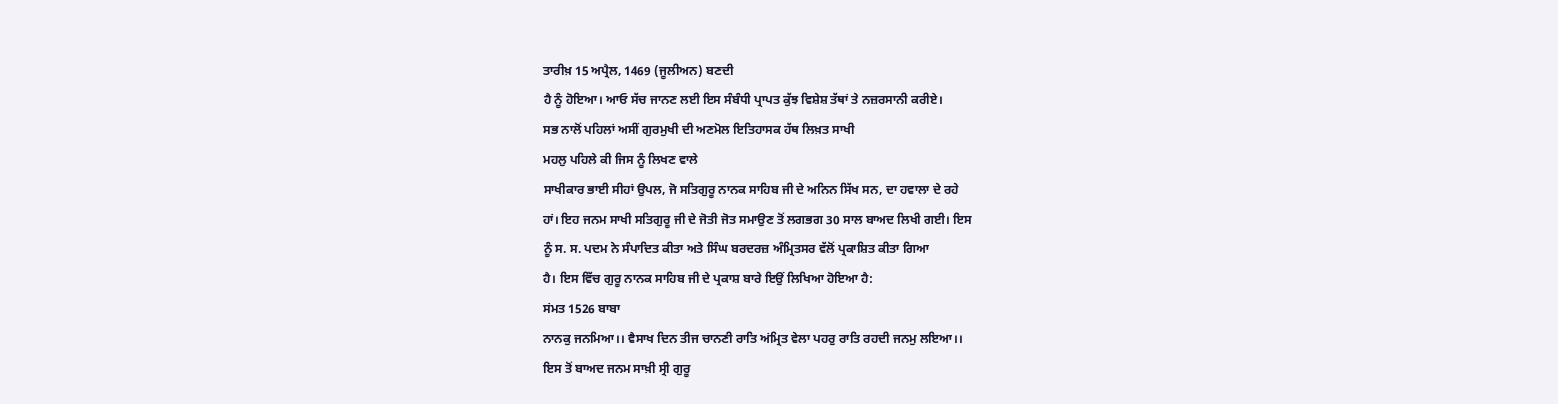ਤਾਰੀਖ਼ 15 ਅਪ੍ਰੈਲ, 1469 (ਜੂਲੀਅਨ) ਬਣਦੀ
ਹੈ ਨੂੰ ਹੋਇਆ। ਆਓ ਸੱਚ ਜਾਨਣ ਲਈ ਇਸ ਸੰਬੰਧੀ ਪ੍ਰਾਪਤ ਕੁੱਝ ਵਿਸ਼ੇਸ਼ ਤੱਥਾਂ ਤੇ ਨਜ਼ਰਸਾਨੀ ਕਰੀਏ।
ਸਭ ਨਾਲੋਂ ਪਹਿਲਾਂ ਅਸੀਂ ਗੁਰਮੁਖੀ ਦੀ ਅਣਮੋਲ ਇਤਿਹਾਸਕ ਹੱਥ ਲਿਖ਼ਤ ਸਾਖੀ
ਮਹਲੁ ਪਹਿਲੇ ਕੀ ਜਿਸ ਨੂੰ ਲਿਖਣ ਵਾਲੇ
ਸਾਖੀਕਾਰ ਭਾਈ ਸੀਹਾਂ ਉਪਲ, ਜੋ ਸਤਿਗੁਰੂ ਨਾਨਕ ਸਾਹਿਬ ਜੀ ਦੇ ਅਨਿਨ ਸਿੱਖ ਸਨ, ਦਾ ਹਵਾਲਾ ਦੇ ਰਹੇ
ਹਾਂ। ਇਹ ਜਨਮ ਸਾਖੀ ਸਤਿਗੁਰੂ ਜੀ ਦੇ ਜੋਤੀ ਜੋਤ ਸਮਾਉਣ ਤੋਂ ਲਗਭਗ 30 ਸਾਲ ਬਾਅਦ ਲਿਖੀ ਗਈ। ਇਸ
ਨੂੰ ਸ. ਸ. ਪਦਮ ਨੇ ਸੰਪਾਦਿਤ ਕੀਤਾ ਅਤੇ ਸਿੰਘ ਬਰਦਰਜ਼ ਅੰਮ੍ਰਿਤਸਰ ਵੱਲੋਂ ਪ੍ਰਕਾਸ਼ਿਤ ਕੀਤਾ ਗਿਆ
ਹੈ। ਇਸ ਵਿੱਚ ਗੁਰੂ ਨਾਨਕ ਸਾਹਿਬ ਜੀ ਦੇ ਪ੍ਰਕਾਸ਼ ਬਾਰੇ ਇਉਂ ਲਿਖਿਆ ਹੋਇਆ ਹੈ:
ਸਂਮਤ 1526 ਬਾਬਾ
ਨਾਨਕੁ ਜਨਮਿਆ।। ਵੈਸਾਖ ਦਿਨ ਤੀਜ ਚਾਨਣੀ ਰਾਤਿ ਅਂਮ੍ਰਿਤ ਵੇਲਾ ਪਹਰੁ ਰਾਤਿ ਰਹਦੀ ਜਨਮੁ ਲਇਆ।।
ਇਸ ਤੋਂ ਬਾਅਦ ਜਨਮ ਸਾਖ਼ੀ ਸ੍ਰੀ ਗੁਰੂ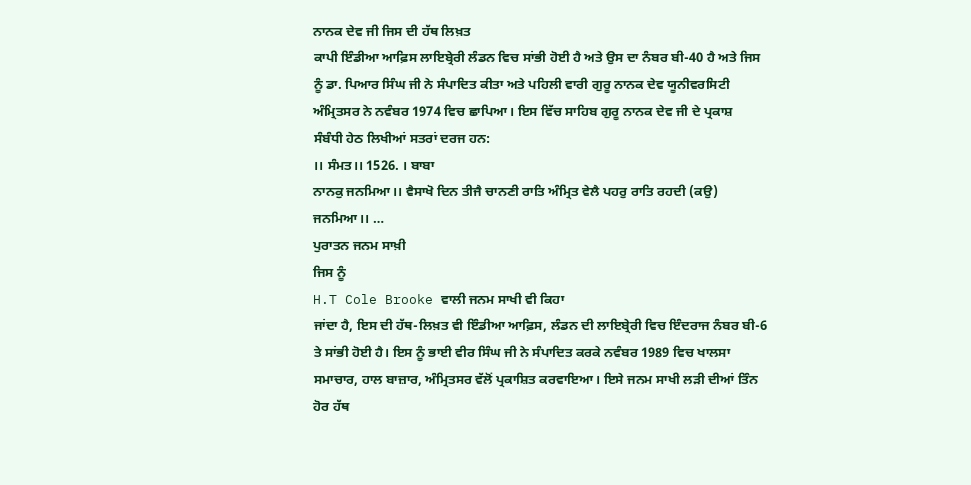ਨਾਨਕ ਦੇਵ ਜੀ ਜਿਸ ਦੀ ਹੱਥ ਲਿਖ਼ਤ
ਕਾਪੀ ਇੰਡੀਆ ਆਫ਼ਿਸ ਲਾਇਬ੍ਰੇਰੀ ਲੰਡਨ ਵਿਚ ਸਾਂਭੀ ਹੋਈ ਹੈ ਅਤੇ ਉਸ ਦਾ ਨੰਬਰ ਬੀ-40 ਹੈ ਅਤੇ ਜਿਸ
ਨੂੰ ਡਾ. ਪਿਆਰ ਸਿੰਘ ਜੀ ਨੇ ਸੰਪਾਦਿਤ ਕੀਤਾ ਅਤੇ ਪਹਿਲੀ ਵਾਰੀ ਗੁਰੂ ਨਾਨਕ ਦੇਵ ਯੂਨੀਵਰਸਿਟੀ
ਅੰਮ੍ਰਿਤਸਰ ਨੇ ਨਵੰਬਰ 1974 ਵਿਚ ਛਾਪਿਆ। ਇਸ ਵਿੱਚ ਸਾਹਿਬ ਗੁਰੂ ਨਾਨਕ ਦੇਵ ਜੀ ਦੇ ਪ੍ਰਕਾਸ਼
ਸੰਬੰਧੀ ਹੇਠ ਲਿਖੀਆਂ ਸਤਰਾਂ ਦਰਜ ਹਨ:
।। ਸੰਮਤ।। 1526. । ਬਾਬਾ
ਨਾਨਕੁ ਜਨਮਿਆ।। ਵੈਸਾਖੋ ਦਿਨ ਤੀਜੈ ਚਾਨਣੀ ਰਾਤਿ ਅੰਮ੍ਰਿਤ ਵੇਲੈ ਪਹਰੁ ਰਾਤਿ ਰਹਦੀ (ਕਉ)
ਜਨਮਿਆ।। …
ਪੁਰਾਤਨ ਜਨਮ ਸਾਖ਼ੀ
ਜਿਸ ਨੂੰ
H.T Cole Brooke ਵਾਲੀ ਜਨਮ ਸਾਖੀ ਵੀ ਕਿਹਾ
ਜਾਂਦਾ ਹੈ, ਇਸ ਦੀ ਹੱਥ-ਲਿਖ਼ਤ ਵੀ ਇੰਡੀਆ ਆਫ਼ਿਸ, ਲੰਡਨ ਦੀ ਲਾਇਬ੍ਰੇਰੀ ਵਿਚ ਇੰਦਰਾਜ ਨੰਬਰ ਬੀ-6
ਤੇ ਸਾਂਭੀ ਹੋਈ ਹੈ। ਇਸ ਨੂੰ ਭਾਈ ਵੀਰ ਸਿੰਘ ਜੀ ਨੇ ਸੰਪਾਦਿਤ ਕਰਕੇ ਨਵੰਬਰ 1989 ਵਿਚ ਖਾਲਸਾ
ਸਮਾਚਾਰ, ਹਾਲ ਬਾਜ਼ਾਰ, ਅੰਮ੍ਰਿਤਸਰ ਵੱਲੋਂ ਪ੍ਰਕਾਸ਼ਿਤ ਕਰਵਾਇਆ। ਇਸੇ ਜਨਮ ਸਾਖੀ ਲੜੀ ਦੀਆਂ ਤਿੰਨ
ਹੋਰ ਹੱਥ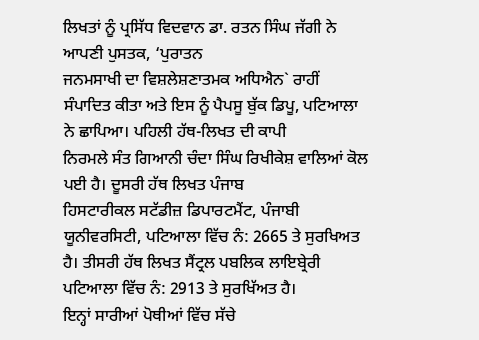ਲਿਖਤਾਂ ਨੂੰ ਪ੍ਰਸਿੱਧ ਵਿਦਵਾਨ ਡਾ. ਰਤਨ ਸਿੰਘ ਜੱਗੀ ਨੇ ਆਪਣੀ ਪੁਸਤਕ, ‘ਪੁਰਾਤਨ
ਜਨਮਸਾਖੀ ਦਾ ਵਿਸ਼ਲੇਸ਼ਣਾਤਮਕ ਅਧਿਐਨ` ਰਾਹੀਂ
ਸੰਪਾਦਿਤ ਕੀਤਾ ਅਤੇ ਇਸ ਨੂੰ ਪੈਪਸੂ ਬੁੱਕ ਡਿਪੂ, ਪਟਿਆਲਾ ਨੇ ਛਾਪਿਆ। ਪਹਿਲੀ ਹੱਥ-ਲਿਖਤ ਦੀ ਕਾਪੀ
ਨਿਰਮਲੇ ਸੰਤ ਗਿਆਨੀ ਚੰਦਾ ਸਿੰਘ ਰਿਖੀਕੇਸ਼ ਵਾਲਿਆਂ ਕੋਲ ਪਈ ਹੈ। ਦੂਸਰੀ ਹੱਥ ਲਿਖਤ ਪੰਜਾਬ
ਹਿਸਟਾਰੀਕਲ ਸਟੱਡੀਜ਼ ਡਿਪਾਰਟਮੈਂਟ, ਪੰਜਾਬੀ ਯੂਨੀਵਰਸਿਟੀ, ਪਟਿਆਲਾ ਵਿੱਚ ਨੰ: 2665 ਤੇ ਸੁਰਖਿਅਤ
ਹੈ। ਤੀਸਰੀ ਹੱਥ ਲਿਖਤ ਸੈਂਟ੍ਰਲ ਪਬਲਿਕ ਲਾਇਬ੍ਰੇਰੀ ਪਟਿਆਲਾ ਵਿੱਚ ਨੰ: 2913 ਤੇ ਸੁਰਖਿੱਅਤ ਹੈ।
ਇਨ੍ਹਾਂ ਸਾਰੀਆਂ ਪੋਥੀਆਂ ਵਿੱਚ ਸੱਚੇ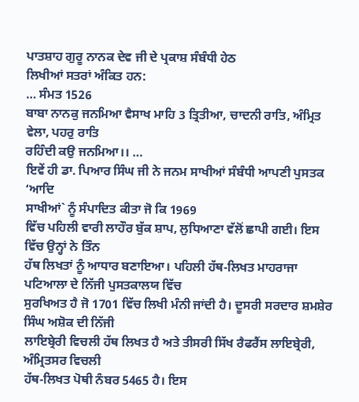ਪਾਤਸ਼ਾਹ ਗੁਰੂ ਨਾਨਕ ਦੇਵ ਜੀ ਦੇ ਪ੍ਰਕਾਸ਼ ਸੰਬੰਧੀ ਹੇਠ
ਲਿਖੀਆਂ ਸਤਰਾਂ ਅੰਕਿਤ ਹਨ:
… ਸੰਮਤ 1526
ਬਾਬਾ ਨਾਨਕੁ ਜਨਮਿਆ ਵੈਸਾਖ ਮਾਹਿ 3 ਤ੍ਰਿਤੀਆ, ਚਾਦਨੀ ਰਾਤਿ, ਅੰਮ੍ਰਿਤ ਵੇਲਾ, ਪਹਰੁ ਰਾਤਿ
ਰਹਿੰਦੀ ਕਉ ਜਨਮਿਆ।। …
ਇਵੇਂ ਹੀ ਡਾ. ਪਿਆਰ ਸਿੰਘ ਜੀ ਨੇ ਜਨਮ ਸਾਖੀਆਂ ਸੰਬੰਧੀ ਆਪਣੀ ਪੁਸਤਕ ‘ਆਦਿ
ਸਾਖੀਆਂ` ਨੂੰ ਸੰਪਾਦਿਤ ਕੀਤਾ ਜੋ ਕਿ 1969
ਵਿੱਚ ਪਹਿਲੀ ਵਾਰੀ ਲਾਹੌਰ ਬੁੱਕ ਸ਼ਾਪ, ਲੁਧਿਆਣਾ ਵੱਲੋਂ ਛਾਪੀ ਗਈ। ਇਸ ਵਿੱਚ ਉਨ੍ਹਾਂ ਨੇ ਤਿੰਨ
ਹੱਥ ਲਿਖਤਾਂ ਨੂੰ ਆਧਾਰ ਬਣਾਇਆ। ਪਹਿਲੀ ਹੱਥ-ਲਿਖਤ ਮਾਹਰਾਜਾ ਪਟਿਆਲਾ ਦੇ ਨਿੱਜੀ ਪੁਸਤਕਾਲਯ ਵਿੱਚ
ਸੁਰਖਿਅਤ ਹੈ ਜੋ 1701 ਵਿੱਚ ਲਿਖੀ ਮੰਨੀ ਜਾਂਦੀ ਹੈ। ਦੂਸਰੀ ਸਰਦਾਰ ਸ਼ਮਸ਼ੇਰ ਸਿੰਘ ਅਸ਼ੋਕ ਦੀ ਨਿੱਜੀ
ਲਾਇਬ੍ਰੇਰੀ ਵਿਚਲੀ ਹੱਥ ਲਿਖਤ ਹੈ ਅਤੇ ਤੀਸਰੀ ਸਿੱਖ ਰੈਫਰੈਂਸ ਲਾਇਬ੍ਰੇਰੀ, ਅੰਮ੍ਰਿਤਸਰ ਵਿਚਲੀ
ਹੱਥ-ਲਿਖਤ ਪੋਥੀ ਨੰਬਰ 5465 ਹੈ। ਇਸ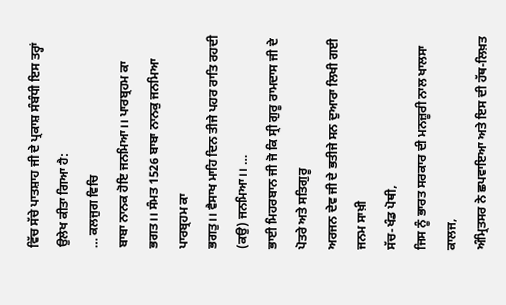ਵਿੱਚ ਸੱਚੇ ਪਾਤਸ਼ਾਹ ਜੀ ਦੇ ਪ੍ਰਕਾਸ਼ ਸੰਬੰਧੀ ਇਸ ਤਰ੍ਹਾਂ
ਉਲੇਖ ਕੀਤਾ ਗਿਆ ਹੈ:
… ਕਲਜੁਗ ਵਿਚਿ
ਬਾਬਾ ਨਾਨਕ ਹੋਇ ਜਨਮਿਆ।। ਪਾਰਬ੍ਰਹਮ ਕਾ ਭਗਤ।। ਸੰਮਤ 1526 ਬਾਬਾ ਨਾਨਕੁ ਜਨਮਿਆ ਪਾਰਬ੍ਰਹਮ ਕਾ
ਭਗਤੁ।। ਵੈਸਾਖ ਮਾਹਿ ਦਿਨ ਤੀਜੇ ਪਹਰ ਰਾਤਿ ਰਹਦੀ (ਕਉ) ਜਨਮਿਆ।। …
ਭਾਈ ਮਿਹਰਬਾਨ ਜੀ ਜੋ ਕਿ ਸ੍ਰੀ ਗੁਰੂ ਰਾਮਦਾਸ ਜੀ ਦੇ ਪੋਤਰੇ ਅਤੇ ਸਤਿਗੁਰੂ
ਅਰਜਨ ਦੇਵ ਜੀ ਦੇ ਭਤੀਜੇ ਸਨ ਦੁਆਰਾ ਲਿਖੀ ਗਈ ਜਨਮ ਸਾਖ਼ੀ
ਸੱਚ-ਖੰਡ ਪੋਥੀ,
ਜਿਸ ਨੂੰ ਭਾਰਤ ਸਰਕਾਰ ਦੀ ਮਨਜ਼ੂਰੀ ਨਾਲ ਖਾਲਸਾ ਕਾਲਜ,
ਅੰਮ੍ਰਿਤਸਰ ਨੇ ਛਪਵਾਇਆ ਅਤੇ ਇਸ ਦੀ ਹੱਥ-ਲਿਖ਼ਤ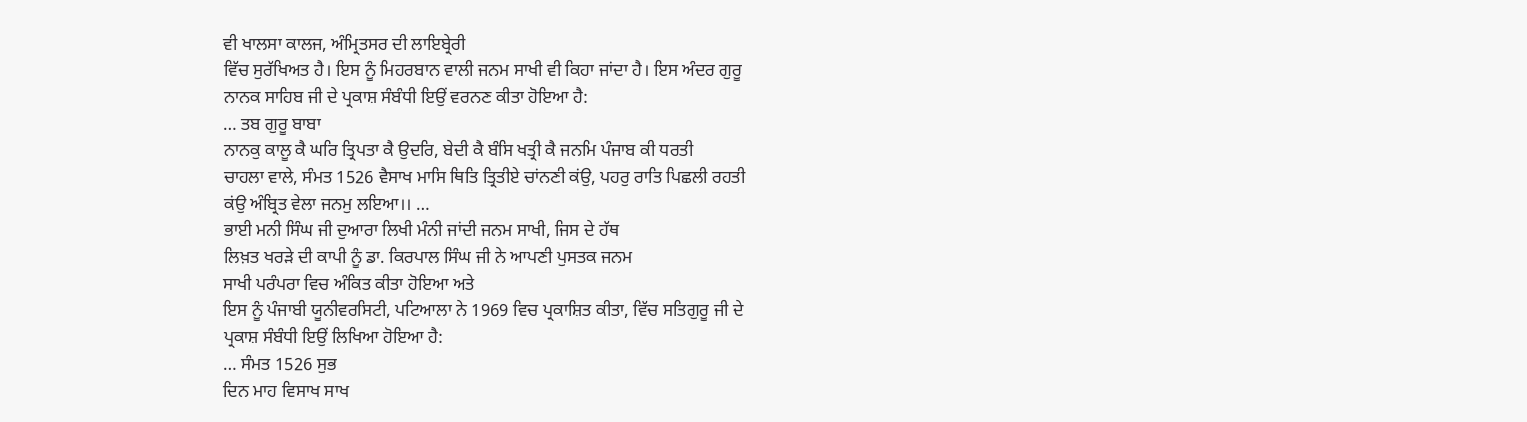ਵੀ ਖਾਲਸਾ ਕਾਲਜ, ਅੰਮ੍ਰਿਤਸਰ ਦੀ ਲਾਇਬ੍ਰੇਰੀ
ਵਿੱਚ ਸੁਰੱਖਿਅਤ ਹੈ। ਇਸ ਨੂੰ ਮਿਹਰਬਾਨ ਵਾਲੀ ਜਨਮ ਸਾਖੀ ਵੀ ਕਿਹਾ ਜਾਂਦਾ ਹੈ। ਇਸ ਅੰਦਰ ਗੁਰੂ
ਨਾਨਕ ਸਾਹਿਬ ਜੀ ਦੇ ਪ੍ਰਕਾਸ਼ ਸੰਬੰਧੀ ਇਉਂ ਵਰਨਣ ਕੀਤਾ ਹੋਇਆ ਹੈ:
… ਤਬ ਗੁਰੂ ਬਾਬਾ
ਨਾਨਕੁ ਕਾਲੂ ਕੈ ਘਰਿ ਤ੍ਰਿਪਤਾ ਕੈ ਉਦਰਿ, ਬੇਦੀ ਕੈ ਬੰਸਿ ਖਤ੍ਰੀ ਕੈ ਜਨਮਿ ਪੰਜਾਬ ਕੀ ਧਰਤੀ
ਚਾਹਲਾ ਵਾਲੇ, ਸੰਮਤ 1526 ਵੈਸਾਖ ਮਾਸਿ ਥਿਤਿ ਤ੍ਰਿਤੀਏ ਚਾਂਨਣੀ ਕਂਉ, ਪਹਰੁ ਰਾਤਿ ਪਿਛਲੀ ਰਹਤੀ
ਕਂਉ ਅੰਬ੍ਰਿਤ ਵੇਲਾ ਜਨਮੁ ਲਇਆ।। …
ਭਾਈ ਮਨੀ ਸਿੰਘ ਜੀ ਦੁਆਰਾ ਲਿਖੀ ਮੰਨੀ ਜਾਂਦੀ ਜਨਮ ਸਾਖੀ, ਜਿਸ ਦੇ ਹੱਥ
ਲਿਖ਼ਤ ਖਰੜੇ ਦੀ ਕਾਪੀ ਨੂੰ ਡਾ. ਕਿਰਪਾਲ ਸਿੰਘ ਜੀ ਨੇ ਆਪਣੀ ਪੁਸਤਕ ਜਨਮ
ਸਾਖੀ ਪਰੰਪਰਾ ਵਿਚ ਅੰਕਿਤ ਕੀਤਾ ਹੋਇਆ ਅਤੇ
ਇਸ ਨੂੰ ਪੰਜਾਬੀ ਯੂਨੀਵਰਸਿਟੀ, ਪਟਿਆਲਾ ਨੇ 1969 ਵਿਚ ਪ੍ਰਕਾਸ਼ਿਤ ਕੀਤਾ, ਵਿੱਚ ਸਤਿਗੁਰੂ ਜੀ ਦੇ
ਪ੍ਰਕਾਸ਼ ਸੰਬੰਧੀ ਇਉਂ ਲਿਖਿਆ ਹੋਇਆ ਹੈ:
… ਸੰਮਤ 1526 ਸੁਭ
ਦਿਨ ਮਾਹ ਵਿਸਾਖ ਸਾਖ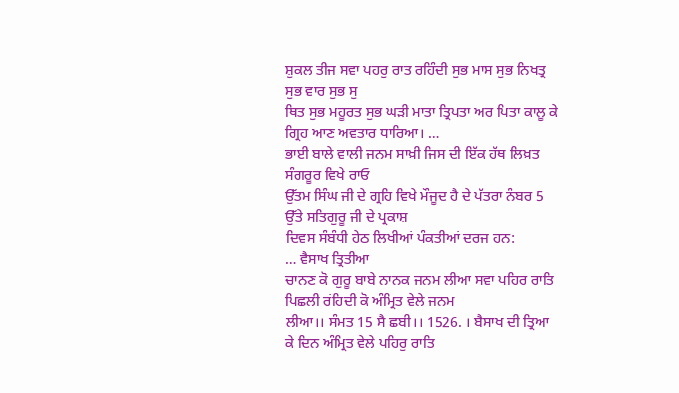ਸ਼ੁਕਲ ਤੀਜ ਸਵਾ ਪਹਰੁ ਰਾਤ ਰਹਿੰਦੀ ਸੁਭ ਮਾਸ ਸੁਭ ਨਿਖਤ੍ਰ ਸੁਭ ਵਾਰ ਸੁਭ ਸੁ
ਥਿਤ ਸੁਭ ਮਹੂਰਤ ਸੁਭ ਘੜੀ ਮਾਤਾ ਤ੍ਰਿਪਤਾ ਅਰ ਪਿਤਾ ਕਾਲੂ ਕੇ ਗ੍ਰਿਹ ਆਣ ਅਵਤਾਰ ਧਾਰਿਆ। …
ਭਾਈ ਬਾਲੇ ਵਾਲੀ ਜਨਮ ਸਾਖ਼ੀ ਜਿਸ ਦੀ ਇੱਕ ਹੱਥ ਲਿਖ਼ਤ ਸੰਗਰੂਰ ਵਿਖੇ ਰਾਓ
ਉੱਤਮ ਸਿੰਘ ਜੀ ਦੇ ਗ੍ਰਹਿ ਵਿਖੇ ਮੌਜੂਦ ਹੈ ਦੇ ਪੱਤਰਾ ਨੰਬਰ 5 ਉੱਤੇ ਸਤਿਗੁਰੂ ਜੀ ਦੇ ਪ੍ਰਕਾਸ਼
ਦਿਵਸ ਸੰਬੰਧੀ ਹੇਠ ਲਿਖੀਆਂ ਪੰਕਤੀਆਂ ਦਰਜ ਹਨ:
… ਵੈਸਾਖ ਤ੍ਰਿਤੀਆ
ਚਾਨਣ ਕੋ ਗੁਰੂ ਬਾਬੇ ਨਾਨਕ ਜਨਮ ਲੀਆ ਸਵਾ ਪਹਿਰ ਰਾਤਿ ਪਿਛਲੀ ਰਂਹਿਦੀ ਕੋ ਅੰਮ੍ਰਿਤ ਵੇਲੇ ਜਨਮ
ਲੀਆ।। ਸੰਮਤ 15 ਸੈ ਛਬੀ।। 1526. । ਬੈਸਾਖ ਦੀ ਤ੍ਰਿਆ ਕੇ ਦਿਨ ਅੰਮ੍ਰਿਤ ਵੇਲੇ ਪਹਿਰੁ ਰਾਤਿ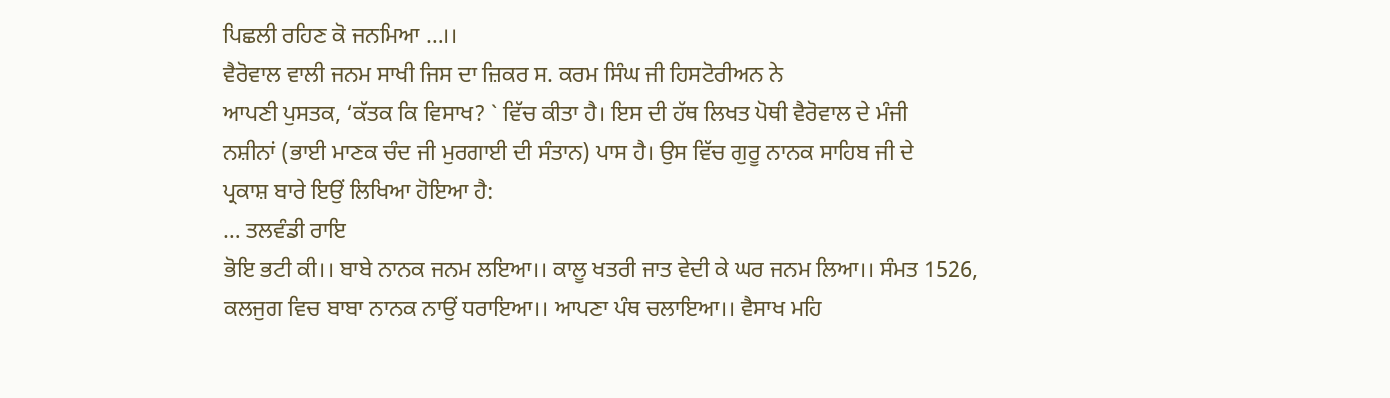ਪਿਛਲੀ ਰਹਿਣ ਕੋ ਜਨਮਿਆ …।।
ਵੈਰੋਵਾਲ ਵਾਲੀ ਜਨਮ ਸਾਖੀ ਜਿਸ ਦਾ ਜ਼ਿਕਰ ਸ. ਕਰਮ ਸਿੰਘ ਜੀ ਹਿਸਟੋਰੀਅਨ ਨੇ
ਆਪਣੀ ਪੁਸਤਕ, ‘ਕੱਤਕ ਕਿ ਵਿਸਾਖ? ` ਵਿੱਚ ਕੀਤਾ ਹੈ। ਇਸ ਦੀ ਹੱਥ ਲਿਖਤ ਪੋਥੀ ਵੈਰੋਵਾਲ ਦੇ ਮੰਜੀ
ਨਸ਼ੀਨਾਂ (ਭਾਈ ਮਾਣਕ ਚੰਦ ਜੀ ਮੁਰਗਾਈ ਦੀ ਸੰਤਾਨ) ਪਾਸ ਹੈ। ਉਸ ਵਿੱਚ ਗੁਰੂ ਨਾਨਕ ਸਾਹਿਬ ਜੀ ਦੇ
ਪ੍ਰਕਾਸ਼ ਬਾਰੇ ਇਉਂ ਲਿਖਿਆ ਹੋਇਆ ਹੈ:
… ਤਲਵੰਡੀ ਰਾਇ
ਭੋਇ ਭਟੀ ਕੀ।। ਬਾਬੇ ਨਾਨਕ ਜਨਮ ਲਇਆ।। ਕਾਲੂ ਖਤਰੀ ਜਾਤ ਵੇਦੀ ਕੇ ਘਰ ਜਨਮ ਲਿਆ।। ਸੰਮਤ 1526,
ਕਲਜੁਗ ਵਿਚ ਬਾਬਾ ਨਾਨਕ ਨਾਉਂ ਧਰਾਇਆ।। ਆਪਣਾ ਪੰਥ ਚਲਾਇਆ।। ਵੈਸਾਖ ਮਹਿ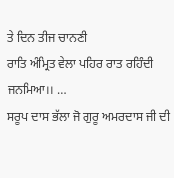ਤੇ ਦਿਨ ਤੀਜ ਚਾਨਣੀ
ਰਾਤਿ ਅੰਮ੍ਰਿਤ ਵੇਲਾ ਪਹਿਰ ਰਾਤ ਰਹਿੰਦੀ ਜਨਮਿਆ।। …
ਸਰੂਪ ਦਾਸ ਭੱਲਾ ਜੋ ਗੁਰੂ ਅਮਰਦਾਸ ਜੀ ਦੀ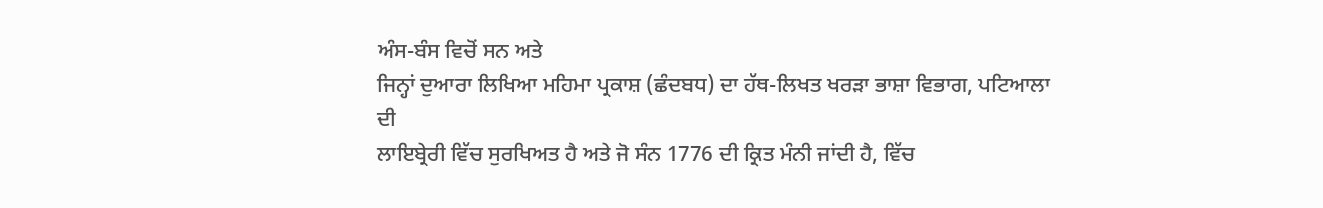ਅੰਸ-ਬੰਸ ਵਿਚੋਂ ਸਨ ਅਤੇ
ਜਿਨ੍ਹਾਂ ਦੁਆਰਾ ਲਿਖਿਆ ਮਹਿਮਾ ਪ੍ਰਕਾਸ਼ (ਛੰਦਬਧ) ਦਾ ਹੱਥ-ਲਿਖਤ ਖਰੜਾ ਭਾਸ਼ਾ ਵਿਭਾਗ, ਪਟਿਆਲਾ ਦੀ
ਲਾਇਬ੍ਰੇਰੀ ਵਿੱਚ ਸੁਰਖਿਅਤ ਹੈ ਅਤੇ ਜੋ ਸੰਨ 1776 ਦੀ ਕ੍ਰਿਤ ਮੰਨੀ ਜਾਂਦੀ ਹੈ, ਵਿੱਚ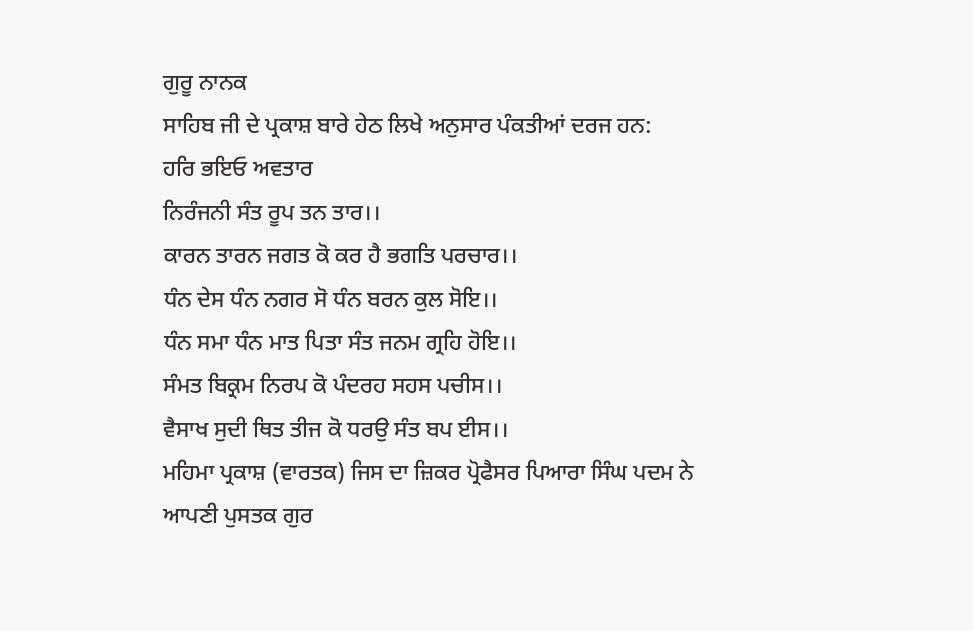ਗੁਰੂ ਨਾਨਕ
ਸਾਹਿਬ ਜੀ ਦੇ ਪ੍ਰਕਾਸ਼ ਬਾਰੇ ਹੇਠ ਲਿਖੇ ਅਨੁਸਾਰ ਪੰਕਤੀਆਂ ਦਰਜ ਹਨ:
ਹਰਿ ਭਇਓ ਅਵਤਾਰ
ਨਿਰੰਜਨੀ ਸੰਤ ਰੂਪ ਤਨ ਤਾਰ।।
ਕਾਰਨ ਤਾਰਨ ਜਗਤ ਕੋ ਕਰ ਹੈ ਭਗਤਿ ਪਰਚਾਰ।।
ਧੰਨ ਦੇਸ ਧੰਨ ਨਗਰ ਸੋ ਧੰਨ ਬਰਨ ਕੁਲ ਸੋਇ।।
ਧੰਨ ਸਮਾ ਧੰਨ ਮਾਤ ਪਿਤਾ ਸੰਤ ਜਨਮ ਗ੍ਰਹਿ ਹੋਇ।।
ਸੰਮਤ ਬਿਕ੍ਰਮ ਨਿਰਪ ਕੋ ਪੰਦਰਹ ਸਹਸ ਪਚੀਸ।।
ਵੈਸਾਖ ਸੁਦੀ ਥਿਤ ਤੀਜ ਕੋ ਧਰਉ ਸੰਤ ਬਪ ਈਸ।।
ਮਹਿਮਾ ਪ੍ਰਕਾਸ਼ (ਵਾਰਤਕ) ਜਿਸ ਦਾ ਜ਼ਿਕਰ ਪ੍ਰੋਫੈਸਰ ਪਿਆਰਾ ਸਿੰਘ ਪਦਮ ਨੇ
ਆਪਣੀ ਪੁਸਤਕ ਗੁਰ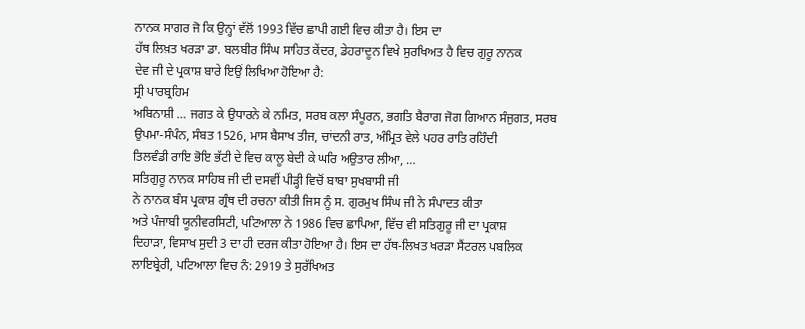ਨਾਨਕ ਸਾਗਰ ਜੋ ਕਿ ਉਨ੍ਹਾਂ ਵੱਲੋਂ 1993 ਵਿੱਚ ਛਾਪੀ ਗਈ ਵਿਚ ਕੀਤਾ ਹੈ। ਇਸ ਦਾ
ਹੱਥ ਲਿਖ਼ਤ ਖਰੜਾ ਡਾ. ਬਲਬੀਰ ਸਿੰਘ ਸਾਹਿਤ ਕੇਂਦਰ, ਡੇਹਰਾਦੂਨ ਵਿਖੇ ਸੁਰਖਿਅਤ ਹੈ ਵਿਚ ਗੁਰੂ ਨਾਨਕ
ਦੇਵ ਜੀ ਦੇ ਪ੍ਰਕਾਸ਼ ਬਾਰੇ ਇਉਂ ਲਿਖਿਆ ਹੋਇਆ ਹੈ:
ਸ੍ਰੀ ਪਾਰਬ੍ਰਹਿਮ
ਅਬਿਨਾਸ਼ੀ … ਜਗਤ ਕੇ ਉਧਾਰਨੇ ਕੇ ਨਮਿਤ, ਸਰਬ ਕਲਾ ਸੰਪੂਰਨ, ਭਗਤਿ ਬੈਰਾਗ ਜੋਗ ਗਿਆਨ ਸੰਜੁਗਤ, ਸਰਬ
ਉਪਮਾ-ਸੰਪੰਨ, ਸੰਬਤ 1526, ਮਾਸ ਬੈਸਾਖ ਤੀਜ, ਚਾਂਦਨੀ ਰਾਤ, ਅੰਮ੍ਰਿਤ ਵੇਲੇ ਪਹਰ ਰਾਤਿ ਰਹਿੰਦੀ
ਤਿਲਵੰਡੀ ਰਾਇ ਭੋਇ ਭੱਟੀ ਦੇ ਵਿਚ ਕਾਲੂ ਬੇਦੀ ਕੇ ਘਰਿ ਅਉਤਾਰ ਲੀਆ, …
ਸਤਿਗੁਰੂ ਨਾਨਕ ਸਾਹਿਬ ਜੀ ਦੀ ਦਸਵੀਂ ਪੀੜ੍ਹੀ ਵਿਚੋਂ ਬਾਬਾ ਸੁਖਬਾਸੀ ਜੀ
ਨੇ ਨਾਨਕ ਬੰਸ ਪ੍ਰਕਾਸ਼ ਗ੍ਰੰਥ ਦੀ ਰਚਨਾ ਕੀਤੀ ਜਿਸ ਨੂੰ ਸ. ਗੁਰਮੁਖ ਸਿੰਘ ਜੀ ਨੇ ਸੰਪਾਦਤ ਕੀਤਾ
ਅਤੇ ਪੰਜਾਬੀ ਯੂਨੀਵਰਸਿਟੀ, ਪਟਿਆਲਾ ਨੇ 1986 ਵਿਚ ਛਾਪਿਆ, ਵਿੱਚ ਵੀ ਸਤਿਗੁਰੂ ਜੀ ਦਾ ਪ੍ਰਕਾਸ਼
ਦਿਹਾੜਾ, ਵਿਸਾਖ ਸੁਦੀ 3 ਦਾ ਹੀ ਦਰਜ ਕੀਤਾ ਹੋਇਆ ਹੈ। ਇਸ ਦਾ ਹੱਥ-ਲਿਖਤ ਖਰੜਾ ਸੈਂਟਰਲ ਪਬਲਿਕ
ਲਾਇਬ੍ਰੇਰੀ, ਪਟਿਆਲਾ ਵਿਚ ਨੰ: 2919 ਤੇ ਸੁਰੱਖਿਅਤ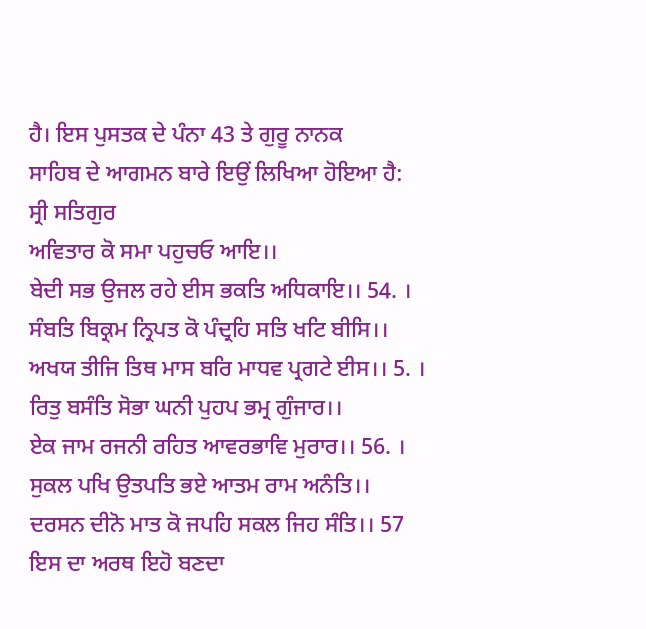ਹੈ। ਇਸ ਪੁਸਤਕ ਦੇ ਪੰਨਾ 43 ਤੇ ਗੁਰੂ ਨਾਨਕ
ਸਾਹਿਬ ਦੇ ਆਗਮਨ ਬਾਰੇ ਇਉਂ ਲਿਖਿਆ ਹੋਇਆ ਹੈ:
ਸ੍ਰੀ ਸਤਿਗੁਰ
ਅਵਿਤਾਰ ਕੋ ਸਮਾ ਪਹੁਚਓ ਆਇ।।
ਬੇਦੀ ਸਭ ਉਜਲ ਰਹੇ ਈਸ ਭਕਤਿ ਅਧਿਕਾਇ।। 54. ।
ਸੰਬਤਿ ਬਿਕ੍ਰਮ ਨ੍ਰਿਪਤ ਕੋ ਪੰਦ੍ਰਹਿ ਸਤਿ ਖਟਿ ਬੀਸਿ।।
ਅਖਯ ਤੀਜਿ ਤਿਥ ਮਾਸ ਬਰਿ ਮਾਧਵ ਪ੍ਰਗਟੇ ਈਸ।। 5. ।
ਰਿਤੁ ਬਸੰਤਿ ਸੋਭਾ ਘਨੀ ਪੁਹਪ ਭਮ੍ਰ ਗੁੰਜਾਰ।।
ਏਕ ਜਾਮ ਰਜਨੀ ਰਹਿਤ ਆਵਰਭਾਵਿ ਮੁਰਾਰ।। 56. ।
ਸੁਕਲ ਪਖਿ ਉਤਪਤਿ ਭਏ ਆਤਮ ਰਾਮ ਅਨੰਤਿ।।
ਦਰਸਨ ਦੀਨੋ ਮਾਤ ਕੋ ਜਪਹਿ ਸਕਲ ਜਿਹ ਸੰਤਿ।। 57
ਇਸ ਦਾ ਅਰਥ ਇਹੋ ਬਣਦਾ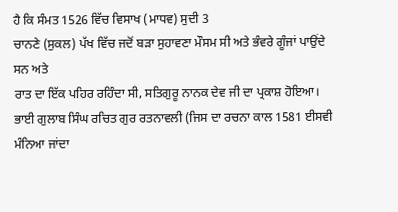ਹੈ ਕਿ ਸੰਮਤ 1526 ਵਿੱਚ ਵਿਸਾਖ (ਮਾਧਵ) ਸੁਦੀ 3
ਚਾਨਣੇ (ਸੁਕਲ) ਪੱਖ ਵਿੱਚ ਜਦੋਂ ਬੜਾ ਸੁਹਾਵਣਾ ਮੌਸਮ ਸੀ ਅਤੇ ਭੰਵਰੇ ਗੂੰਜਾਂ ਪਾਉਂਦੇ ਸਨ ਅਤੇ
ਰਾਤ ਦਾ ਇੱਕ ਪਹਿਰ ਰਹਿੰਦਾ ਸੀ, ਸਤਿਗੁਰੂ ਨਾਨਕ ਦੇਵ ਜੀ ਦਾ ਪ੍ਰਕਾਸ਼ ਹੋਇਆ।
ਭਾਈ ਗੁਲਾਬ ਸਿੰਘ ਰਚਿਤ ਗੁਰ ਰਤਨਾਵਲੀ (ਜਿਸ ਦਾ ਰਚਨਾ ਕਾਲ 1581 ਈਸਵੀ
ਮੰਨਿਆ ਜਾਂਦਾ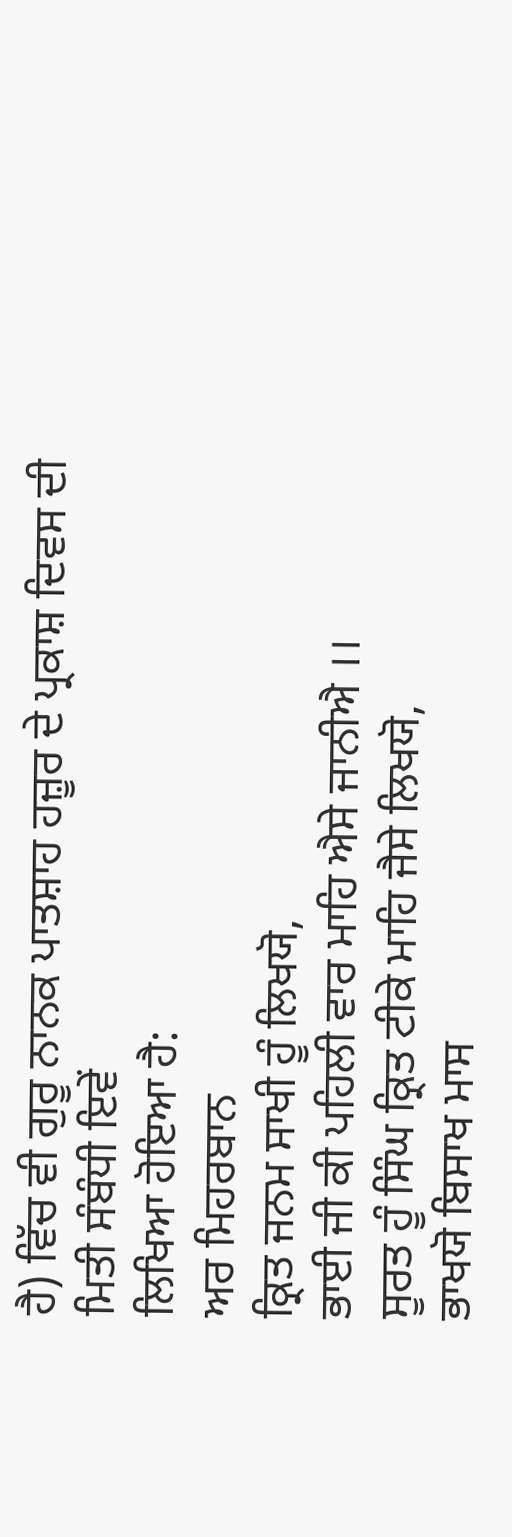ਹੈ) ਵਿੱਚ ਵੀ ਗੁਰੂ ਨਾਨਕ ਪਾਤਸ਼ਾਹ ਹਜ਼ੂਰ ਦੇ ਪ੍ਰਕਾਸ਼ ਦਿਵਸ ਦੀ ਮਿਤੀ ਸੰਬੰਧੀ ਇਵੇਂ
ਲਿਖਿਆ ਹੋਇਆ ਹੈ:
ਅਰ ਮਿਹਰਬਾਨ
ਕ੍ਰਿਤ ਜਨਮ ਸਾਖੀ ਹੂੰ ਲਿਖਯੋ,
ਭਾਈ ਜੀ ਕੀ ਪਹਿਲੀ ਵਾਰ ਮਾਹਿ ਐਸੇ ਜਾਨੀਐ ।।
ਸੂਰਤ ਹੂੰ ਸਿੰਘ ਕ੍ਰਿਤ ਟੀਕੇ ਮਾਹਿ ਜੈਸੇ ਲਿਖਯੋ,
ਭਾਖਯੋ ਬਿਸਾਖ ਮਾਸ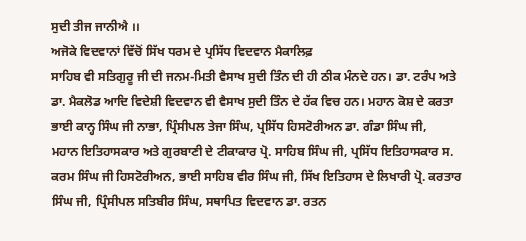ਸੁਦੀ ਤੀਜ ਜਾਨੀਐ ।।
ਅਜੋਕੇ ਵਿਦਵਾਨਾਂ ਵਿੱਚੋਂ ਸਿੱਖ ਧਰਮ ਦੇ ਪ੍ਰਸਿੱਧ ਵਿਦਵਾਨ ਮੈਕਾਲਿਫ਼
ਸਾਹਿਬ ਵੀ ਸਤਿਗੁਰੂ ਜੀ ਦੀ ਜਨਮ-ਮਿਤੀ ਵੈਸਾਖ ਸੁਦੀ ਤਿੰਨ ਦੀ ਹੀ ਠੀਕ ਮੰਨਦੇ ਹਨ। ਡਾ. ਟਰੰਪ ਅਤੇ
ਡਾ. ਮੈਕਲੋਡ ਆਦਿ ਵਿਦੇਸ਼ੀ ਵਿਦਵਾਨ ਵੀ ਵੈਸਾਖ ਸੁਦੀ ਤਿੰਨ ਦੇ ਹੱਕ ਵਿਚ ਹਨ। ਮਹਾਨ ਕੋਸ਼ ਦੇ ਕਰਤਾ
ਭਾਈ ਕਾਨ੍ਹ ਸਿੰਘ ਜੀ ਨਾਭਾ, ਪ੍ਰਿੰਸੀਪਲ ਤੇਜਾ ਸਿੰਘ, ਪ੍ਰਸਿੱਧ ਹਿਸਟੋਰੀਅਨ ਡਾ. ਗੰਡਾ ਸਿੰਘ ਜੀ,
ਮਹਾਨ ਇਤਿਹਾਸਕਾਰ ਅਤੇ ਗੁਰਬਾਣੀ ਦੇ ਟੀਕਾਕਾਰ ਪ੍ਰੋ. ਸਾਹਿਬ ਸਿੰਘ ਜੀ, ਪ੍ਰਸਿੱਧ ਇਤਿਹਾਸਕਾਰ ਸ.
ਕਰਮ ਸਿੰਘ ਜੀ ਹਿਸਟੋਰੀਅਨ, ਭਾਈ ਸਾਹਿਬ ਵੀਰ ਸਿੰਘ ਜੀ, ਸਿੱਖ ਇਤਿਹਾਸ ਦੇ ਲਿਖਾਰੀ ਪ੍ਰੋ. ਕਰਤਾਰ
ਸਿੰਘ ਜੀ, ਪ੍ਰਿੰਸੀਪਲ ਸਤਿਬੀਰ ਸਿੰਘ, ਸਥਾਪਿਤ ਵਿਦਵਾਨ ਡਾ. ਰਤਨ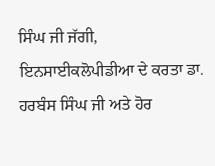ਸਿੰਘ ਜੀ ਜੱਗੀ,
ਇਨਸਾਈਕਲੋਪੀਡੀਆ ਦੇ ਕਰਤਾ ਡਾ. ਹਰਬੰਸ ਸਿੰਘ ਜੀ ਅਤੇ ਹੋਰ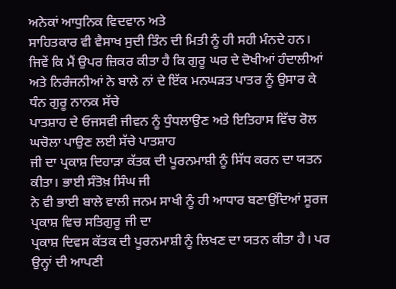ਅਨੇਕਾਂ ਆਧੁਨਿਕ ਵਿਦਵਾਨ ਅਤੇ
ਸਾਹਿਤਕਾਰ ਵੀ ਵੈਸਾਖ ਸੁਦੀ ਤਿੰਨ ਦੀ ਮਿਤੀ ਨੂੰ ਹੀ ਸਹੀ ਮੰਨਦੇ ਹਨ।
ਜਿਵੇਂ ਕਿ ਮੈਂ ਉਪਰ ਜ਼ਿਕਰ ਕੀਤਾ ਹੈ ਕਿ ਗੁਰੂ ਘਰ ਦੇ ਦੋਖੀਆਂ ਹੰਦਾਲੀਆਂ
ਅਤੇ ਨਿਰੰਜਨੀਆਂ ਨੇ ਬਾਲੇ ਨਾਂ ਦੇ ਇੱਕ ਮਨਘੜਤ ਪਾਤਰ ਨੂੰ ਉਸਾਰ ਕੇ ਧੰਨ ਗੁਰੂ ਨਾਨਕ ਸੱਚੇ
ਪਾਤਸ਼ਾਹ ਦੇ ਓਜਸਵੀ ਜੀਵਨ ਨੂੰ ਧੁੰਧਲਾਉਣ ਅਤੇ ਇਤਿਹਾਸ ਵਿੱਚ ਰੋਲ ਘਚੋਲਾ ਪਾਉਣ ਲਈ ਸੱਚੇ ਪਾਤਸ਼ਾਹ
ਜੀ ਦਾ ਪ੍ਰਕਾਸ਼ ਦਿਹਾੜਾ ਕੱਤਕ ਦੀ ਪੂਰਨਮਾਸ਼ੀ ਨੂੰ ਸਿੱਧ ਕਰਨ ਦਾ ਯਤਨ ਕੀਤਾ। ਭਾਈ ਸੰਤੋਖ਼ ਸਿੰਘ ਜੀ
ਨੇ ਵੀ ਭਾਈ ਬਾਲੇ ਵਾਲੀ ਜਨਮ ਸਾਖੀ ਨੂੰ ਹੀ ਆਧਾਰ ਬਣਾਉਂਦਿਆਂ ਸੂਰਜ ਪ੍ਰਕਾਸ਼ ਵਿਚ ਸਤਿਗੁਰੂ ਜੀ ਦਾ
ਪ੍ਰਕਾਸ਼ ਦਿਵਸ ਕੱਤਕ ਦੀ ਪੂਰਨਮਾਸ਼ੀ ਨੂੰ ਲਿਖਣ ਦਾ ਯਤਨ ਕੀਤਾ ਹੈ। ਪਰ ਉਨ੍ਹਾਂ ਦੀ ਆਪਣੀ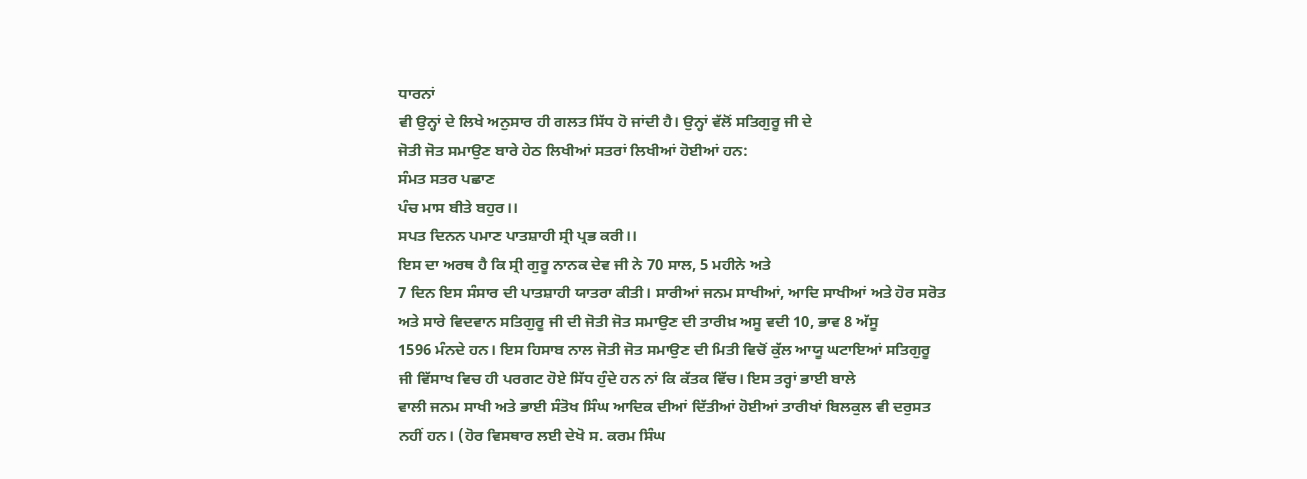ਧਾਰਨਾਂ
ਵੀ ਉਨ੍ਹਾਂ ਦੇ ਲਿਖੇ ਅਨੁਸਾਰ ਹੀ ਗਲਤ ਸਿੱਧ ਹੋ ਜਾਂਦੀ ਹੈ। ਉਨ੍ਹਾਂ ਵੱਲੋਂ ਸਤਿਗੁਰੂ ਜੀ ਦੇ
ਜੋਤੀ ਜੋਤ ਸਮਾਉਣ ਬਾਰੇ ਹੇਠ ਲਿਖੀਆਂ ਸਤਰਾਂ ਲਿਖੀਆਂ ਹੋਈਆਂ ਹਨ:
ਸੰਮਤ ਸਤਰ ਪਛਾਣ
ਪੰਚ ਮਾਸ ਬੀਤੇ ਬਹੁਰ।।
ਸਪਤ ਦਿਨਨ ਪਮਾਣ ਪਾਤਸ਼ਾਹੀ ਸ੍ਰੀ ਪ੍ਰਭ ਕਰੀ।।
ਇਸ ਦਾ ਅਰਥ ਹੈ ਕਿ ਸ੍ਰੀ ਗੁਰੂ ਨਾਨਕ ਦੇਵ ਜੀ ਨੇ 70 ਸਾਲ, 5 ਮਹੀਨੇ ਅਤੇ
7 ਦਿਨ ਇਸ ਸੰਸਾਰ ਦੀ ਪਾਤਸ਼ਾਹੀ ਯਾਤਰਾ ਕੀਤੀ। ਸਾਰੀਆਂ ਜਨਮ ਸਾਖੀਆਂ, ਆਦਿ ਸਾਖੀਆਂ ਅਤੇ ਹੋਰ ਸਰੋਤ
ਅਤੇ ਸਾਰੇ ਵਿਦਵਾਨ ਸਤਿਗੁਰੂ ਜੀ ਦੀ ਜੋਤੀ ਜੋਤ ਸਮਾਉਣ ਦੀ ਤਾਰੀਖ਼ ਅਸੂ ਵਦੀ 10, ਭਾਵ 8 ਅੱਸੂ
1596 ਮੰਨਦੇ ਹਨ। ਇਸ ਹਿਸਾਬ ਨਾਲ ਜੋਤੀ ਜੋਤ ਸਮਾਉਣ ਦੀ ਮਿਤੀ ਵਿਚੋਂ ਕੁੱਲ ਆਯੂ ਘਟਾਇਆਂ ਸਤਿਗੁਰੂ
ਜੀ ਵਿੱਸਾਖ ਵਿਚ ਹੀ ਪਰਗਟ ਹੋਏ ਸਿੱਧ ਹੁੰਦੇ ਹਨ ਨਾਂ ਕਿ ਕੱਤਕ ਵਿੱਚ। ਇਸ ਤਰ੍ਹਾਂ ਭਾਈ ਬਾਲੇ
ਵਾਲੀ ਜਨਮ ਸਾਖੀ ਅਤੇ ਭਾਈ ਸੰਤੋਖ ਸਿੰਘ ਆਦਿਕ ਦੀਆਂ ਦਿੱਤੀਆਂ ਹੋਈਆਂ ਤਾਰੀਖਾਂ ਬਿਲਕੁਲ ਵੀ ਦਰੁਸਤ
ਨਹੀਂ ਹਨ। (ਹੋਰ ਵਿਸਥਾਰ ਲਈ ਦੇਖੋ ਸ. ਕਰਮ ਸਿੰਘ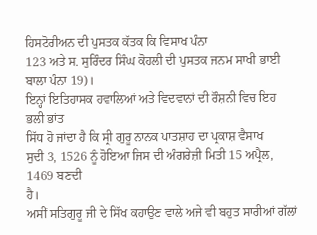ਹਿਸਟੋਰੀਅਨ ਦੀ ਪੁਸਤਕ ਕੱਤਕ ਕਿ ਵਿਸਾਖ ਪੰਨਾ
123 ਅਤੇ ਸ. ਸੁਰਿੰਦਰ ਸਿੰਘ ਕੋਹਲੀ ਦੀ ਪੁਸਤਕ ਜਨਮ ਸਾਖੀ ਭਾਈ ਬਾਲਾ ਪੰਨਾ 19)।
ਇਨ੍ਹਾਂ ਇਤਿਹਾਸਕ ਹਵਾਲਿਆਂ ਅਤੇ ਵਿਦਵਾਨਾਂ ਦੀ ਰੌਸ਼ਨੀ ਵਿਚ ਇਹ ਭਲੀ ਭਾਂਤ
ਸਿੱਧ ਹੋ ਜਾਂਦਾ ਹੈ ਕਿ ਸ੍ਰੀ ਗੁਰੂ ਨਾਨਕ ਪਾਤਸ਼ਾਹ ਦਾ ਪ੍ਰਕਾਸ਼ ਵੈਸਾਖ
ਸੁਦੀ 3, 1526 ਨੂੰ ਹੋਇਆ ਜਿਸ ਦੀ ਅੰਗਰੇਜ਼ੀ ਮਿਤੀ 15 ਅਪ੍ਰੈਲ, 1469 ਬਣਦੀ
ਹੈ।
ਅਸੀਂ ਸਤਿਗੁਰੂ ਜੀ ਦੇ ਸਿੱਖ ਕਹਾਉਣ ਵਾਲੇ ਅਜੇ ਵੀ ਬਹੁਤ ਸਾਰੀਆਂ ਗੱਲਾਂ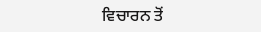ਵਿਚਾਰਨ ਤੋਂ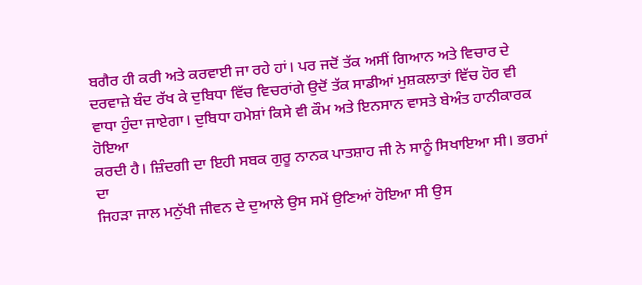ਬਗੈਰ ਹੀ ਕਰੀ ਅਤੇ ਕਰਵਾਈ ਜਾ ਰਹੇ ਹਾਂ। ਪਰ ਜਦੋਂ ਤੱਕ ਅਸੀਂ ਗਿਆਨ ਅਤੇ ਵਿਚਾਰ ਦੇ
ਦਰਵਾਜ਼ੇ ਬੰਦ ਰੱਖ ਕੇ ਦੁਬਿਧਾ ਵਿੱਚ ਵਿਚਰਾਂਗੇ ਉਦੋਂ ਤੱਕ ਸਾਡੀਆਂ ਮੁਸ਼ਕਲਾਤਾਂ ਵਿੱਚ ਹੋਰ ਵੀ
ਵਾਧਾ ਹੁੰਦਾ ਜਾਏਗਾ। ਦੁਬਿਧਾ ਹਮੇਸ਼ਾਂ ਕਿਸੇ ਵੀ ਕੌਮ ਅਤੇ ਇਨਸਾਨ ਵਾਸਤੇ ਬੇਅੰਤ ਹਾਨੀਕਾਰਕ ਹੋਇਆ
ਕਰਦੀ ਹੈ। ਜ਼ਿੰਦਗੀ ਦਾ ਇਹੀ ਸਬਕ ਗੁਰੂ ਨਾਨਕ ਪਾਤਸ਼ਾਹ ਜੀ ਨੇ ਸਾਨੂੰ ਸਿਖਾਇਆ ਸੀ। ਭਰਮਾਂ ਦਾ
ਜਿਹੜਾ ਜਾਲ ਮਨੁੱਖੀ ਜੀਵਨ ਦੇ ਦੁਆਲੇ ਉਸ ਸਮੇਂ ਉਣਿਆਂ ਹੋਇਆ ਸੀ ਉਸ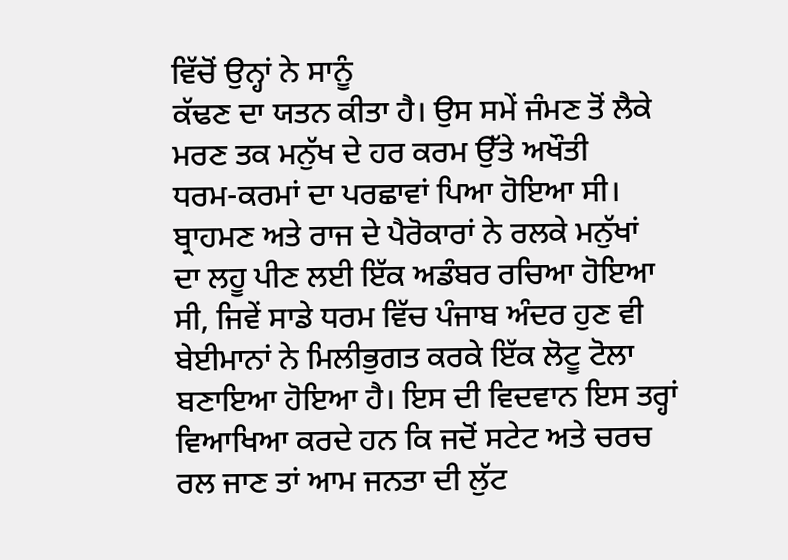ਵਿੱਚੋਂ ਉਨ੍ਹਾਂ ਨੇ ਸਾਨੂੰ
ਕੱਢਣ ਦਾ ਯਤਨ ਕੀਤਾ ਹੈ। ਉਸ ਸਮੇਂ ਜੰਮਣ ਤੋਂ ਲੈਕੇ ਮਰਣ ਤਕ ਮਨੁੱਖ ਦੇ ਹਰ ਕਰਮ ਉੱਤੇ ਅਖੌਤੀ
ਧਰਮ-ਕਰਮਾਂ ਦਾ ਪਰਛਾਵਾਂ ਪਿਆ ਹੋਇਆ ਸੀ। ਬ੍ਰਾਹਮਣ ਅਤੇ ਰਾਜ ਦੇ ਪੈਰੋਕਾਰਾਂ ਨੇ ਰਲਕੇ ਮਨੁੱਖਾਂ
ਦਾ ਲਹੂ ਪੀਣ ਲਈ ਇੱਕ ਅਡੰਬਰ ਰਚਿਆ ਹੋਇਆ ਸੀ, ਜਿਵੇਂ ਸਾਡੇ ਧਰਮ ਵਿੱਚ ਪੰਜਾਬ ਅੰਦਰ ਹੁਣ ਵੀ
ਬੇਈਮਾਨਾਂ ਨੇ ਮਿਲੀਭੁਗਤ ਕਰਕੇ ਇੱਕ ਲੋਟੂ ਟੋਲਾ ਬਣਾਇਆ ਹੋਇਆ ਹੈ। ਇਸ ਦੀ ਵਿਦਵਾਨ ਇਸ ਤਰ੍ਹਾਂ
ਵਿਆਖਿਆ ਕਰਦੇ ਹਨ ਕਿ ਜਦੋਂ ਸਟੇਟ ਅਤੇ ਚਰਚ ਰਲ ਜਾਣ ਤਾਂ ਆਮ ਜਨਤਾ ਦੀ ਲੁੱਟ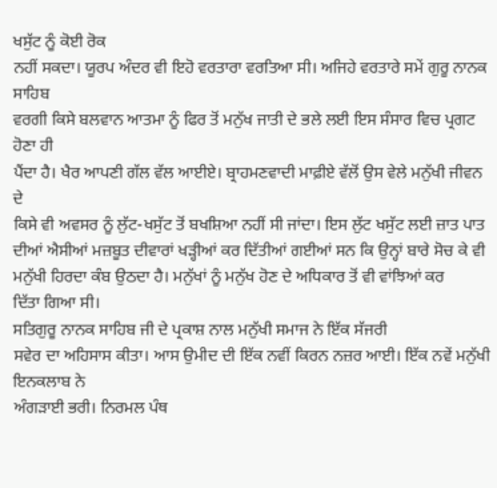ਖਸੁੱਟ ਨੂੰ ਕੋਈ ਰੋਕ
ਨਹੀਂ ਸਕਦਾ। ਯੂਰਪ ਅੰਦਰ ਵੀ ਇਹੋ ਵਰਤਾਰਾ ਵਰਤਿਆ ਸੀ। ਅਜਿਹੇ ਵਰਤਾਰੇ ਸਮੇਂ ਗੁਰੂ ਨਾਨਕ ਸਾਹਿਬ
ਵਰਗੀ ਕਿਸੇ ਬਲਵਾਨ ਆਤਮਾ ਨੂੰ ਫਿਰ ਤੋਂ ਮਨੁੱਖ ਜਾਤੀ ਦੇ ਭਲੇ ਲਈ ਇਸ ਸੰਸਾਰ ਵਿਚ ਪ੍ਰਗਟ ਹੋਣਾ ਹੀ
ਪੈਂਦਾ ਹੈ। ਖੈਰ ਆਪਣੀ ਗੱਲ ਵੱਲ ਆਈਏ। ਬ੍ਰਾਹਮਣਵਾਦੀ ਮਾਫ਼ੀਏ ਵੱਲੋਂ ਉਸ ਵੇਲੇ ਮਨੁੱਖੀ ਜੀਵਨ ਦੇ
ਕਿਸੇ ਵੀ ਅਵਸਰ ਨੂੰ ਲੁੱਟ-ਖਸੁੱਟ ਤੋਂ ਬਖਸ਼ਿਆ ਨਹੀਂ ਸੀ ਜਾਂਦਾ। ਇਸ ਲੁੱਟ ਖਸੁੱਟ ਲਈ ਜ਼ਾਤ ਪਾਤ
ਦੀਆਂ ਐਸੀਆਂ ਮਜ਼ਬੂਤ ਦੀਵਾਰਾਂ ਖੜ੍ਹੀਆਂ ਕਰ ਦਿੱਤੀਆਂ ਗਈਆਂ ਸਨ ਕਿ ਉਨ੍ਹਾਂ ਬਾਰੇ ਸੋਚ ਕੇ ਵੀ
ਮਨੁੱਖੀ ਹਿਰਦਾ ਕੰਬ ਉਠਦਾ ਹੈ। ਮਨੁੱਖਾਂ ਨੂੰ ਮਨੁੱਖ ਹੋਣ ਦੇ ਅਧਿਕਾਰ ਤੋਂ ਵੀ ਵਾਂਝਿਆਂ ਕਰ
ਦਿੱਤਾ ਗਿਆ ਸੀ।
ਸਤਿਗੁਰੂ ਨਾਨਕ ਸਾਹਿਬ ਜੀ ਦੇ ਪ੍ਰਕਾਸ਼ ਨਾਲ ਮਨੁੱਖੀ ਸਮਾਜ ਨੇ ਇੱਕ ਸੱਜਰੀ
ਸਵੇਰ ਦਾ ਅਹਿਸਾਸ ਕੀਤਾ। ਆਸ ਉਮੀਦ ਦੀ ਇੱਕ ਨਵੀਂ ਕਿਰਨ ਨਜ਼ਰ ਆਈ। ਇੱਕ ਨਵੇਂ ਮਨੁੱਖੀ ਇਨਕਲਾਬ ਨੇ
ਅੰਗੜਾਈ ਭਰੀ। ਨਿਰਮਲ ਪੰਥ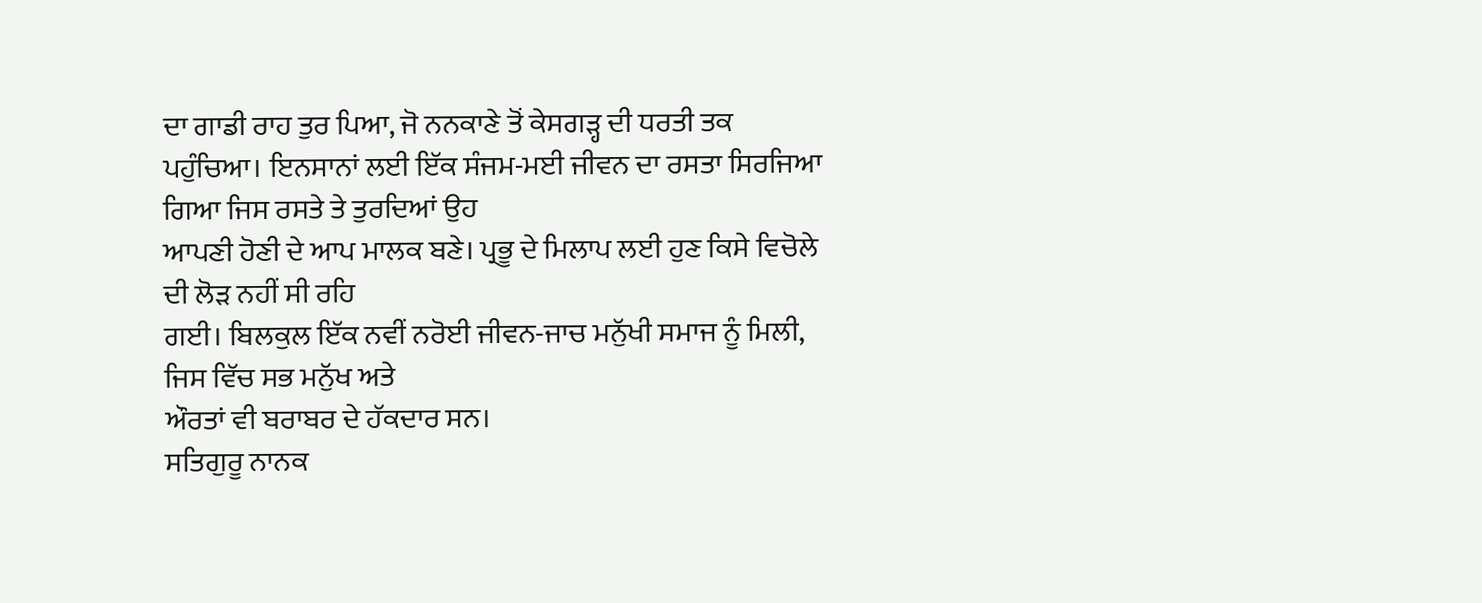ਦਾ ਗਾਡੀ ਰਾਹ ਤੁਰ ਪਿਆ, ਜੋ ਨਨਕਾਣੇ ਤੋਂ ਕੇਸਗੜ੍ਹ ਦੀ ਧਰਤੀ ਤਕ
ਪਹੁੰਚਿਆ। ਇਨਸਾਨਾਂ ਲਈ ਇੱਕ ਸੰਜਮ-ਮਈ ਜੀਵਨ ਦਾ ਰਸਤਾ ਸਿਰਜਿਆ ਗਿਆ ਜਿਸ ਰਸਤੇ ਤੇ ਤੁਰਦਿਆਂ ਉਹ
ਆਪਣੀ ਹੋਣੀ ਦੇ ਆਪ ਮਾਲਕ ਬਣੇ। ਪ੍ਰਭੂ ਦੇ ਮਿਲਾਪ ਲਈ ਹੁਣ ਕਿਸੇ ਵਿਚੋਲੇ ਦੀ ਲੋੜ ਨਹੀਂ ਸੀ ਰਹਿ
ਗਈ। ਬਿਲਕੁਲ ਇੱਕ ਨਵੀਂ ਨਰੋਈ ਜੀਵਨ-ਜਾਚ ਮਨੁੱਖੀ ਸਮਾਜ ਨੂੰ ਮਿਲੀ, ਜਿਸ ਵਿੱਚ ਸਭ ਮਨੁੱਖ ਅਤੇ
ਔਰਤਾਂ ਵੀ ਬਰਾਬਰ ਦੇ ਹੱਕਦਾਰ ਸਨ।
ਸਤਿਗੁਰੂ ਨਾਨਕ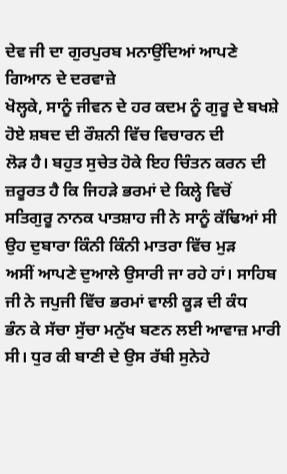ਦੇਵ ਜੀ ਦਾ ਗੁਰਪੁਰਬ ਮਨਾਉਂਦਿਆਂ ਆਪਣੇ ਗਿਆਨ ਦੇ ਦਰਵਾਜ਼ੇ
ਖੋਲ੍ਹਕੇ, ਸਾਨੂੰ ਜੀਵਨ ਦੇ ਹਰ ਕਦਮ ਨੂੰ ਗੁਰੂ ਦੇ ਬਖਸ਼ੇ ਹੋਏ ਸ਼ਬਦ ਦੀ ਰੌਸ਼ਨੀ ਵਿੱਚ ਵਿਚਾਰਨ ਦੀ
ਲੋੜ ਹੈ। ਬਹੁਤ ਸੁਚੇਤ ਹੋਕੇ ਇਹ ਚਿੰਤਨ ਕਰਨ ਦੀ ਜ਼ਰੂਰਤ ਹੈ ਕਿ ਜਿਹੜੇ ਭਰਮਾਂ ਦੇ ਕਿਲ੍ਹੇ ਵਿਚੋਂ
ਸਤਿਗੁਰੂ ਨਾਨਕ ਪਾਤਸ਼ਾਹ ਜੀ ਨੇ ਸਾਨੂੰ ਕੱਢਿਆਂ ਸੀ ਉਹ ਦੁਬਾਰਾ ਕਿੰਨੀ ਕਿੰਨੀ ਮਾਤਰਾ ਵਿੱਚ ਮੁੜ
ਅਸੀਂ ਆਪਣੇ ਦੁਆਲੇ ਉਸਾਰੀ ਜਾ ਰਹੇ ਹਾਂ। ਸਾਹਿਬ ਜੀ ਨੇ ਜਪੁਜੀ ਵਿੱਚ ਭਰਮਾਂ ਵਾਲੀ ਕੂੜ ਦੀ ਕੰਧ
ਭੰਨ ਕੇ ਸੱਚਾ ਸੁੱਚਾ ਮਨੁੱਖ ਬਣਨ ਲਈ ਆਵਾਜ਼ ਮਾਰੀ ਸੀ। ਧੁਰ ਕੀ ਬਾਣੀ ਦੇ ਉਸ ਰੱਬੀ ਸੁਨੇਹੇ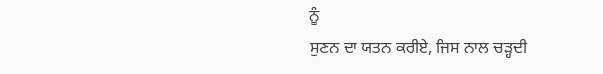ਨੂੰ
ਸੁਣਨ ਦਾ ਯਤਨ ਕਰੀਏ, ਜਿਸ ਨਾਲ ਚੜ੍ਹਦੀ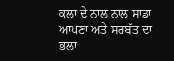ਕਲਾ ਦੇ ਨਾਲ ਨਾਲ ਸਾਡਾ ਆਪਣਾ ਅਤੇ ਸਰਬੱਤ ਦਾ ਭਲਾ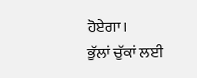ਹੋਏਗਾ।
ਭੁੱਲਾਂ ਚੁੱਕਾਂ ਲਈ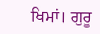ਖਿਮਾਂ। ਗੁਰੂ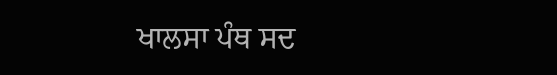ਖਾਲਸਾ ਪੰਥ ਸਦ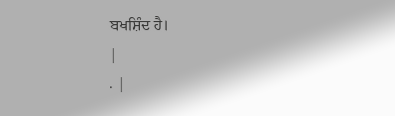ਬਖਸ਼ਿੰਦ ਹੈ।
|
. |